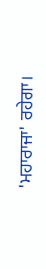'ਮਹਾਰਾਜਾ' ਰਹੇਗਾ।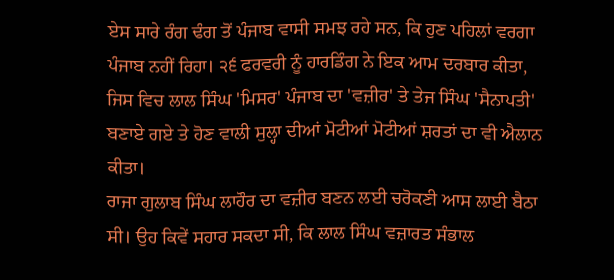ਏਸ ਸਾਰੇ ਰੰਗ ਢੰਗ ਤੋਂ ਪੰਜਾਬ ਵਾਸੀ ਸਮਝ ਰਹੇ ਸਨ, ਕਿ ਹੁਣ ਪਹਿਲਾਂ ਵਰਗਾ ਪੰਜਾਬ ਨਹੀਂ ਰਿਹਾ। ੨੬ ਫਰਵਰੀ ਨੂੰ ਹਾਰਡਿੰਗ ਨੇ ਇਕ ਆਮ ਦਰਬਾਰ ਕੀਤਾ, ਜਿਸ ਵਿਚ ਲਾਲ ਸਿੰਘ 'ਮਿਸਰ' ਪੰਜਾਬ ਦਾ 'ਵਜ਼ੀਰ' ਤੇ ਤੇਜ ਸਿੰਘ 'ਸੈਨਾਪਤੀ' ਬਣਾਏ ਗਏ ਤੇ ਹੋਣ ਵਾਲੀ ਸੁਲ੍ਹਾ ਦੀਆਂ ਮੋਟੀਆਂ ਮੋਟੀਆਂ ਸ਼ਰਤਾਂ ਦਾ ਵੀ ਐਲਾਨ ਕੀਤਾ।
ਰਾਜਾ ਗੁਲਾਬ ਸਿੰਘ ਲਾਹੌਰ ਦਾ ਵਜ਼ੀਰ ਬਣਨ ਲਈ ਚਰੋਕਣੀ ਆਸ ਲਾਈ ਬੈਠਾ ਸੀ। ਉਹ ਕਿਵੇਂ ਸਹਾਰ ਸਕਦਾ ਸੀ, ਕਿ ਲਾਲ ਸਿੰਘ ਵਜ਼ਾਰਤ ਸੰਭਾਲ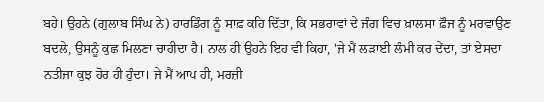ਬਹੇ। ਉਹਨੇ (ਗੁਲਾਬ ਸਿੰਘ ਨੇ) ਹਾਰਡਿੰਗ ਨੂੰ ਸਾਫ਼ ਕਹਿ ਦਿੱਤਾ, ਕਿ ਸਭਰਾਵਾਂ ਦੇ ਜੰਗ ਵਿਚ ਖ਼ਾਲਸਾ ਫ਼ੌਜ ਨੂੰ ਮਰਵਾਉਣ ਬਦਲੇ, ਉਸਨੂੰ ਕੁਛ ਮਿਲਣਾ ਚਾਹੀਦਾ ਹੈ। ਨਾਲ ਹੀ ਉਹਨੇ ਇਹ ਵੀ ਕਿਹਾ, 'ਜੇ ਮੈਂ ਲੜਾਈ ਲੰਮੀ ਕਰ ਦੇਂਦਾ, ਤਾਂ ਏਸਦਾ ਨਤੀਜਾ ਕੁਝ ਹੋਰ ਹੀ ਹੁੰਦਾ। ਜੇ ਮੈਂ ਆਪ ਹੀ, ਮਰਜ਼ੀ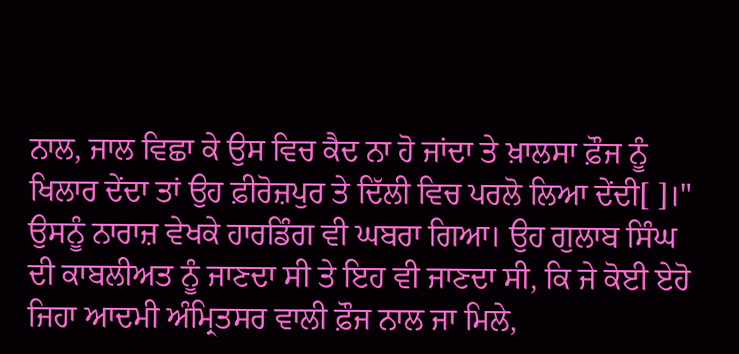ਨਾਲ, ਜਾਲ ਵਿਛਾ ਕੇ ਉਸ ਵਿਚ ਕੈਦ ਨਾ ਹੋ ਜਾਂਦਾ ਤੇ ਖ਼ਾਲਸਾ ਫ਼ੌਜ ਨੂੰ ਖਿਲਾਰ ਦੇਂਦਾ ਤਾਂ ਉਹ ਫ਼ੀਰੋਜ਼ਪੁਰ ਤੇ ਦਿੱਲੀ ਵਿਚ ਪਰਲੋ ਲਿਆ ਦੇਂਦੀ[ ]।" ਉਸਨੂੰ ਨਾਰਾਜ਼ ਵੇਖਕੇ ਹਾਰਡਿੰਗ ਵੀ ਘਬਰਾ ਗਿਆ। ਉਹ ਗੁਲਾਬ ਸਿੰਘ ਦੀ ਕਾਬਲੀਅਤ ਨੂੰ ਜਾਣਦਾ ਸੀ ਤੇ ਇਹ ਵੀ ਜਾਣਦਾ ਸੀ, ਕਿ ਜੇ ਕੋਈ ਏਹੋ ਜਿਹਾ ਆਦਮੀ ਅੰਮ੍ਰਿਤਸਰ ਵਾਲੀ ਫ਼ੌਜ ਨਾਲ ਜਾ ਮਿਲੇ,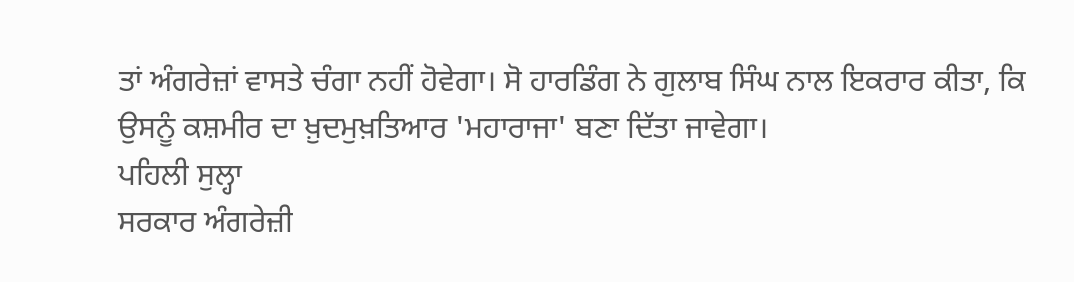ਤਾਂ ਅੰਗਰੇਜ਼ਾਂ ਵਾਸਤੇ ਚੰਗਾ ਨਹੀਂ ਹੋਵੇਗਾ। ਸੋ ਹਾਰਡਿੰਗ ਨੇ ਗੁਲਾਬ ਸਿੰਘ ਨਾਲ ਇਕਰਾਰ ਕੀਤਾ, ਕਿ ਉਸਨੂੰ ਕਸ਼ਮੀਰ ਦਾ ਖ਼ੁਦਮੁਖ਼ਤਿਆਰ 'ਮਹਾਰਾਜਾ' ਬਣਾ ਦਿੱਤਾ ਜਾਵੇਗਾ।
ਪਹਿਲੀ ਸੁਲ੍ਹਾ
ਸਰਕਾਰ ਅੰਗਰੇਜ਼ੀ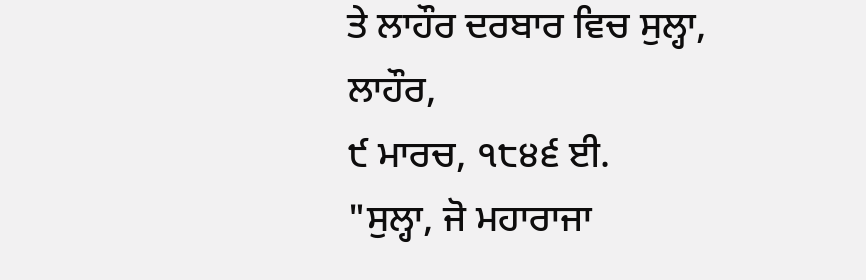ਤੇ ਲਾਹੌਰ ਦਰਬਾਰ ਵਿਚ ਸੁਲ੍ਹਾ,
ਲਾਹੌਰ,
੯ ਮਾਰਚ, ੧੮੪੬ ਈ.
"ਸੁਲ੍ਹਾ, ਜੋ ਮਹਾਰਾਜਾ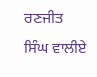ਰਣਜੀਤ ਸਿੰਘ ਵਾਲੀਏ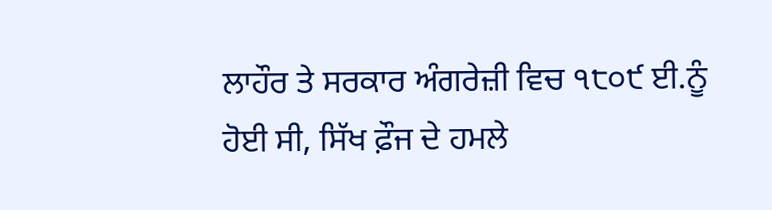ਲਾਹੌਰ ਤੇ ਸਰਕਾਰ ਅੰਗਰੇਜ਼ੀ ਵਿਚ ੧੮੦੯ ਈ.ਨੂੰ ਹੋਈ ਸੀ, ਸਿੱਖ ਫ਼ੌਜ ਦੇ ਹਮਲੇ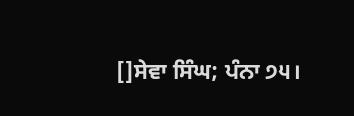[]ਸੇਵਾ ਸਿੰਘ; ਪੰਨਾ ੭੫।